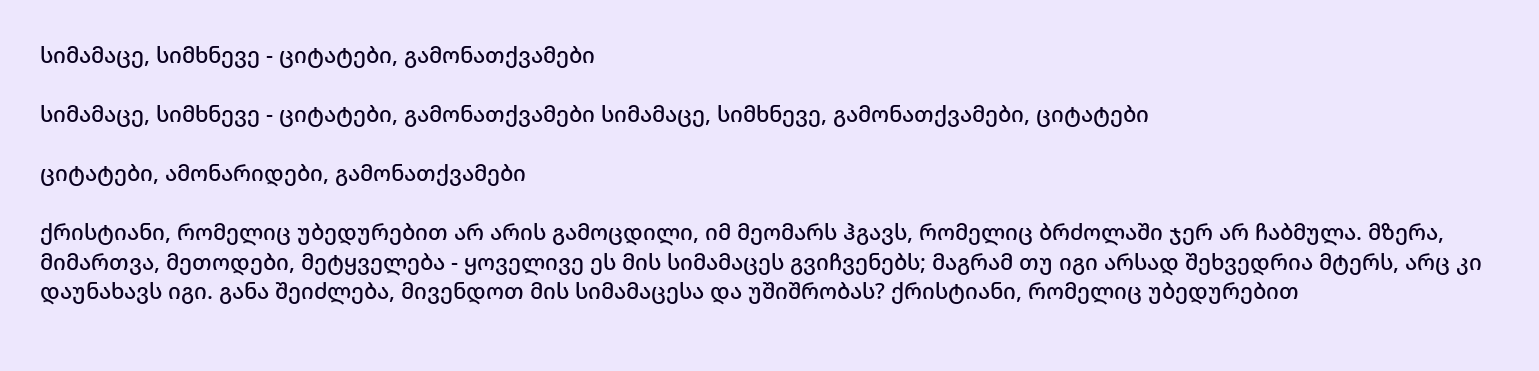სიმამაცე, სიმხნევე - ციტატები, გამონათქვამები

სიმამაცე, სიმხნევე - ციტატები, გამონათქვამები სიმამაცე, სიმხნევე, გამონათქვამები, ციტატები

ციტატები, ამონარიდები, გამონათქვამები

ქრისტიანი, რომელიც უბედურებით არ არის გამოცდილი, იმ მეომარს ჰგავს, რომელიც ბრძოლაში ჯერ არ ჩაბმულა. მზერა, მიმართვა, მეთოდები, მეტყველება - ყოველივე ეს მის სიმამაცეს გვიჩვენებს; მაგრამ თუ იგი არსად შეხვედრია მტერს, არც კი დაუნახავს იგი. განა შეიძლება, მივენდოთ მის სიმამაცესა და უშიშრობას? ქრისტიანი, რომელიც უბედურებით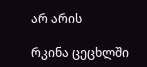არ არის

რკინა ცეცხლში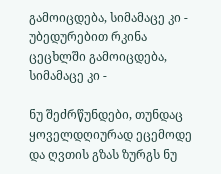გამოიცდება, სიმამაცე კი - უბედურებით რკინა ცეცხლში გამოიცდება, სიმამაცე კი -

ნუ შეძრწუნდები, თუნდაც ყოველდღიურად ეცემოდე და ღვთის გზას ზურგს ნუ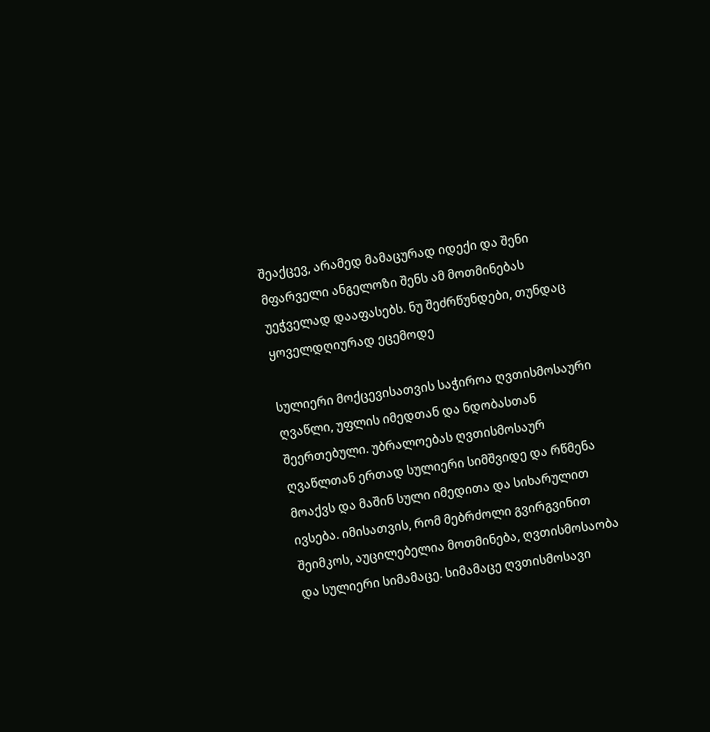შეაქცევ, არამედ მამაცურად იდექი და შენი მფარველი ანგელოზი შენს ამ მოთმინებას უეჭველად დააფასებს. ნუ შეძრწუნდები, თუნდაც ყოველდღიურად ეცემოდე

სულიერი მოქცევისათვის საჭიროა ღვთისმოსაური ღვაწლი, უფლის იმედთან და ნდობასთან შეერთებული. უბრალოებას ღვთისმოსაურ ღვაწლთან ერთად სულიერი სიმშვიდე და რწმენა მოაქვს და მაშინ სული იმედითა და სიხარულით ივსება. იმისათვის, რომ მებრძოლი გვირგვინით შეიმკოს, აუცილებელია მოთმინება, ღვთისმოსაობა და სულიერი სიმამაცე. სიმამაცე ღვთისმოსავი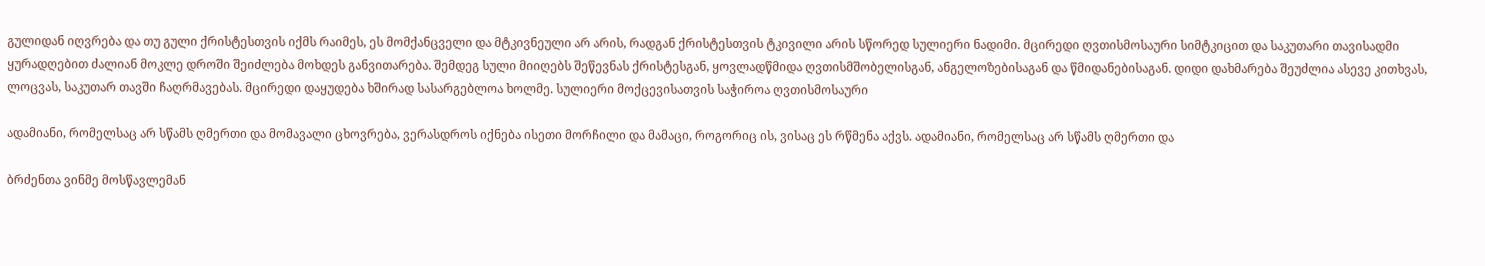გულიდან იღვრება და თუ გული ქრისტესთვის იქმს რაიმეს, ეს მომქანცველი და მტკივნეული არ არის, რადგან ქრისტესთვის ტკივილი არის სწორედ სულიერი ნადიმი. მცირედი ღვთისმოსაური სიმტკიცით და საკუთარი თავისადმი ყურადღებით ძალიან მოკლე დროში შეიძლება მოხდეს განვითარება. შემდეგ სული მიიღებს შეწევნას ქრისტესგან, ყოვლადწმიდა ღვთისმშობელისგან, ანგელოზებისაგან და წმიდანებისაგან. დიდი დახმარება შეუძლია ასევე კითხვას, ლოცვას, საკუთარ თავში ჩაღრმავებას. მცირედი დაყუდება ხშირად სასარგებლოა ხოლმე. სულიერი მოქცევისათვის საჭიროა ღვთისმოსაური

ადამიანი, რომელსაც არ სწამს ღმერთი და მომავალი ცხოვრება, ვერასდროს იქნება ისეთი მორჩილი და მამაცი, როგორიც ის, ვისაც ეს რწმენა აქვს. ადამიანი, რომელსაც არ სწამს ღმერთი და

ბრძენთა ვინმე მოსწავლემან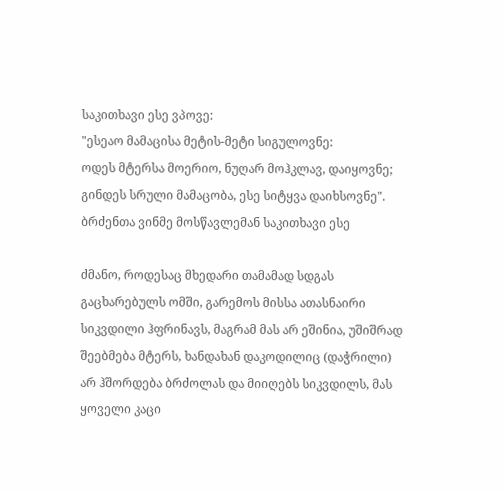საკითხავი ესე ვპოვე:
"ესეაო მამაცისა მეტის-მეტი სიგულოვნე:
ოდეს მტერსა მოერიო, ნუღარ მოჰკლავ, დაიყოვნე;
გინდეს სრული მამაცობა, ესე სიტყვა დაიხსოვნე". ბრძენთა ვინმე მოსწავლემან საკითხავი ესე

ძმანო, როდესაც მხედარი თამამად სდგას გაცხარებულს ომში, გარემოს მისსა ათასნაირი სიკვდილი ჰფრინავს, მაგრამ მას არ ეშინია, უშიშრად შეებმება მტერს, ხანდახან დაკოდილიც (დაჭრილი) არ ჰშორდება ბრძოლას და მიიღებს სიკვდილს, მას ყოველი კაცი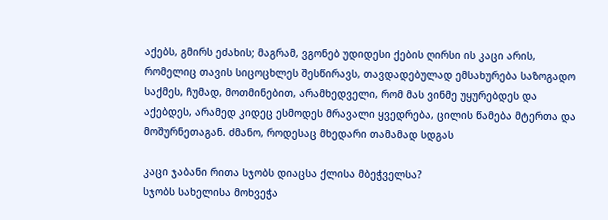აქებს, გმირს ეძახის; მაგრამ, ვგონებ უდიდესი ქების ღირსი ის კაცი არის, რომელიც თავის სიცოცხლეს შესწირავს, თავდადებულად ემსახურება საზოგადო საქმეს, ჩუმად, მოთმინებით, არამხედველი, რომ მას ვინმე უყურებდეს და აქებდეს, არამედ კიდეც ესმოდეს მრავალი ყვედრება, ცილის წამება მტერთა და მოშურნეთაგან. ძმანო, როდესაც მხედარი თამამად სდგას

კაცი ჯაბანი რითა სჯობს დიაცსა ქლისა მბეჭველსა?
სჯობს სახელისა მოხვეჭა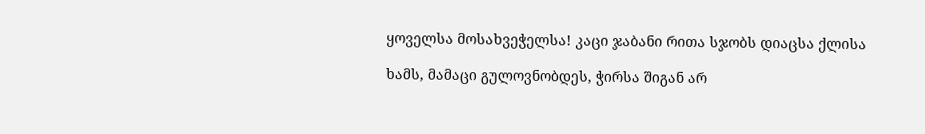ყოველსა მოსახვეჭელსა! კაცი ჯაბანი რითა სჯობს დიაცსა ქლისა

ხამს, მამაცი გულოვნობდეს, ჭირსა შიგან არ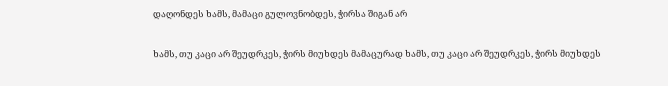დაღონდეს ხამს, მამაცი გულოვნობდეს, ჭირსა შიგან არ

ხამს, თუ კაცი არ შეუდრკეს, ჭირს მიუხდეს მამაცურად ხამს, თუ კაცი არ შეუდრკეს, ჭირს მიუხდეს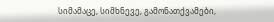სიმამაცე, სიმხნევე, გამონათქვამები,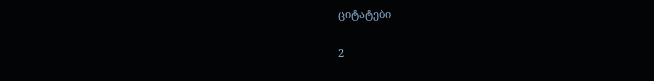ციტატები

2